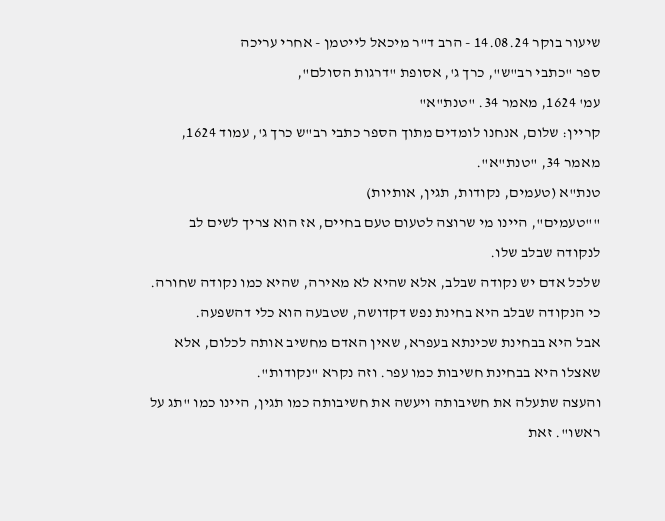שיעור בוקר 14.08.24 - הרב ד"ר מיכאל לייטמן - אחרי עריכה
ספר "כתבי רב"ש", כרך ג', אסופת "דרגות הסולם",
עמ' 1624, מאמר 34. "טנת"א"
קריין: שלום, אנחנו לומדים מתוך הספר כתבי רב"ש כרך ג', עמוד 1624, מאמר 34, "טנת"א".
טנת"א (טעמים, נקודות, תגין, אותיות)
""טעמים", היינו מי שרוצה לטעום טעם בחיים, אז הוא צריך לשים לב לנקודה שבלב שלו.
שלכל אדם יש נקודה שבלב, אלא שהיא לא מאירה, שהיא כמו נקודה שחורה. כי הנקודה שבלב היא בחינת נפש דקדושה, שטבעה הוא כלי דהשפעה.
אבל היא בבחינת שכינתא בעפרא, שאין האדם מחשיב אותה לכלום, אלא שאצלו היא בבחינת חשיבות כמו עפר. וזה נקרא "נקודות".
והעצה שתעלה את חשיבותה ויעשה את חשיבותה כמו תגין, היינו כמו "תג על ראשו". זאת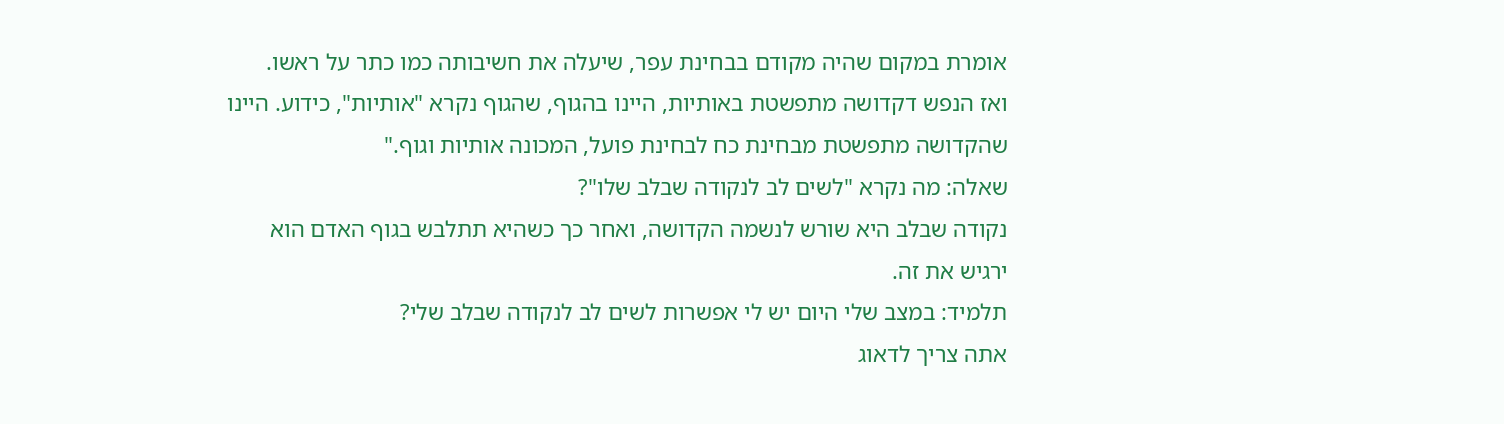אומרת במקום שהיה מקודם בבחינת עפר, שיעלה את חשיבותה כמו כתר על ראשו.
ואז הנפש דקדושה מתפשטת באותיות, היינו בהגוף, שהגוף נקרא "אותיות", כידוע. היינו שהקדושה מתפשטת מבחינת כח לבחינת פועל, המכונה אותיות וגוף."
שאלה: מה נקרא "לשים לב לנקודה שבלב שלו"?
נקודה שבלב היא שורש לנשמה הקדושה, ואחר כך כשהיא תתלבש בגוף האדם הוא ירגיש את זה.
תלמיד: במצב שלי היום יש לי אפשרות לשים לב לנקודה שבלב שלי?
אתה צריך לדאוג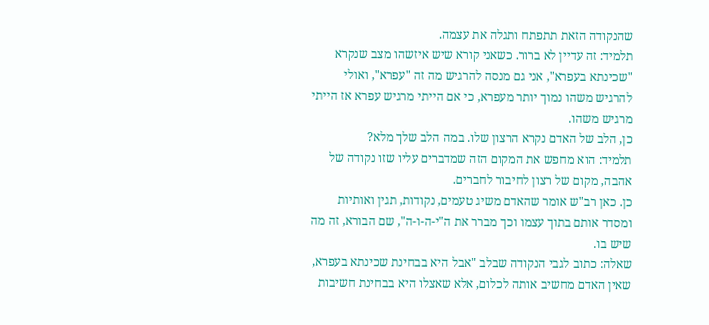שהנקודה הזאת תתפתח ותגלה את עצמה.
תלמיד: זה עדיין לא ברור. כשאני קורא שיש איזשהו מצב שנקרא "שכינתא בעפרא", אני גם מנסה להרגיש מה זה "עפרא", ואולי להרגיש משהו נמוך יותר מעפרא, כי אם הייתי מרגיש עפרא אז הייתי מרגיש משהו.
כן, הלב של האדם נקרא הרצון שלו. במה הלב שלך מלא?
תלמיד: הוא מחפש את המקום הזה שמדברים עליו שזו נקודה של אהבה, מקום של רצון לחיבור לחברים.
כן. כאן רב"ש אומר שהאדם משיג טעמים, נקודות, תגין ואותיות ומסדר אותם בתוך עצמו וכך מברר את ה"י-ה-ו-ה", שם הבורא, זה מה שיש בו.
שאלה: כתוב לגבי הנקודה שבלב "אבל היא בבחינת שכינתא בעפרא, שאין האדם מחשיב אותה לכלום, אלא שאצלו היא בבחינת חשיבות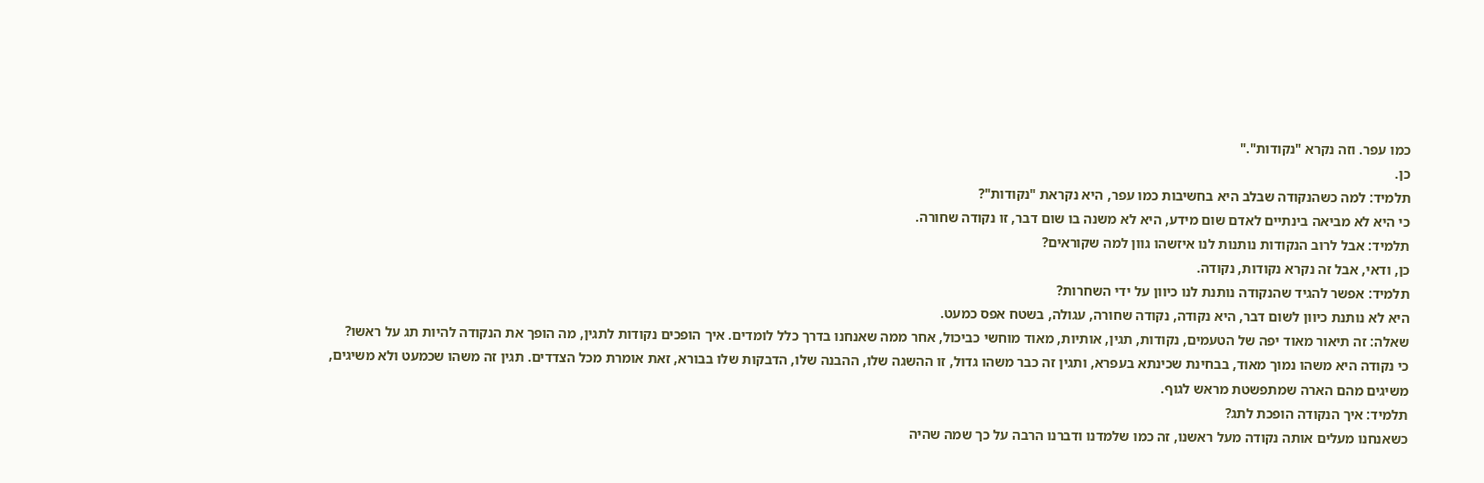כמו עפר. וזה נקרא "נקודות"."
כן.
תלמיד: למה כשהנקודה שבלב היא בחשיבות כמו עפר, היא נקראת "נקודות"?
כי היא לא מביאה בינתיים לאדם שום מידע, היא לא משנה בו שום דבר, זו נקודה שחורה.
תלמיד: אבל לרוב הנקודות נותנות לנו איזשהו גוון למה שקוראים?
כן, ודאי, אבל זה נקרא נקודות, נקודה.
תלמיד: אפשר להגיד שהנקודה נותנת לנו כיוון על ידי השחרות?
היא לא נותנת כיוון לשום דבר, היא נקודה, נקודה שחורה, עגולה, בשטח אפס כמעט.
שאלה: זה תיאור מאוד יפה של הטעמים, נקודות, תגין, אותיות, מאוד מוחשי כביכול, אחר ממה שאנחנו בדרך כלל לומדים. איך הופכים נקודות לתגין, מה הופך את הנקודה להיות תג על ראשו?
כי נקודה היא משהו נמוך מאוד, בבחינת שכינתא בעפרא, ותגין זה כבר משהו גדול, זו ההשגה שלו, ההבנה שלו, הדבקות שלו בבורא, זאת אומרת מכל הצדדים. תגין זה משהו שכמעט ולא משיגים, משיגים מהם הארה שמתפשטת מראש לגוף.
תלמיד: איך הנקודה הופכת לתג?
כשאנחנו מעלים אותה נקודה מעל ראשנו, זה כמו שלמדנו ודברנו הרבה על כך שמה שהיה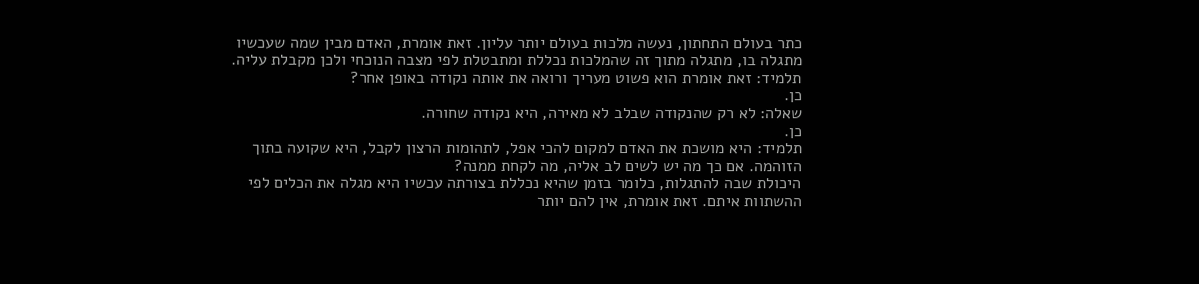כתר בעולם התחתון, נעשה מלכות בעולם יותר עליון. זאת אומרת, האדם מבין שמה שעכשיו מתגלה בו, מתגלה מתוך זה שהמלכות נכללת ומתבטלת לפי מצבה הנוכחי ולכן מקבלת עליה.
תלמיד: זאת אומרת הוא פשוט מעריך ורואה את אותה נקודה באופן אחר?
כן.
שאלה: לא רק שהנקודה שבלב לא מאירה, היא נקודה שחורה.
כן.
תלמיד: היא מושכת את האדם למקום להכי אפל, לתהומות הרצון לקבל, היא שקועה בתוך הזוהמה. אם כך מה יש לשים לב אליה, מה לקחת ממנה?
היכולת שבה להתגלות, כלומר בזמן שהיא נכללת בצורתה עכשיו היא מגלה את הכלים לפי ההשתוות איתם. זאת אומרת, אין להם יותר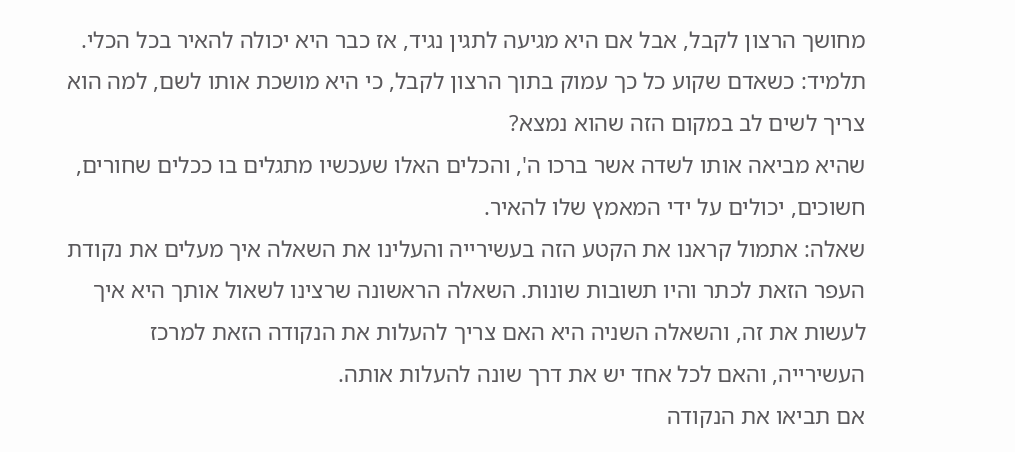מחושך הרצון לקבל, אבל אם היא מגיעה לתגין נגיד, אז כבר היא יכולה להאיר בכל הכלי.
תלמיד: כשאדם שקוע כל כך עמוק בתוך הרצון לקבל, כי היא מושכת אותו לשם, למה הוא צריך לשים לב במקום הזה שהוא נמצא?
שהיא מביאה אותו לשדה אשר ברכו ה', והכלים האלו שעכשיו מתגלים בו ככלים שחורים, חשוכים, יכולים על ידי המאמץ שלו להאיר.
שאלה: אתמול קראנו את הקטע הזה בעשירייה והעלינו את השאלה איך מעלים את נקודת העפר הזאת לכתר והיו תשובות שונות. השאלה הראשונה שרצינו לשאול אותך היא איך לעשות את זה, והשאלה השניה היא האם צריך להעלות את הנקודה הזאת למרכז העשירייה, והאם לכל אחד יש את דרך שונה להעלות אותה.
אם תביאו את הנקודה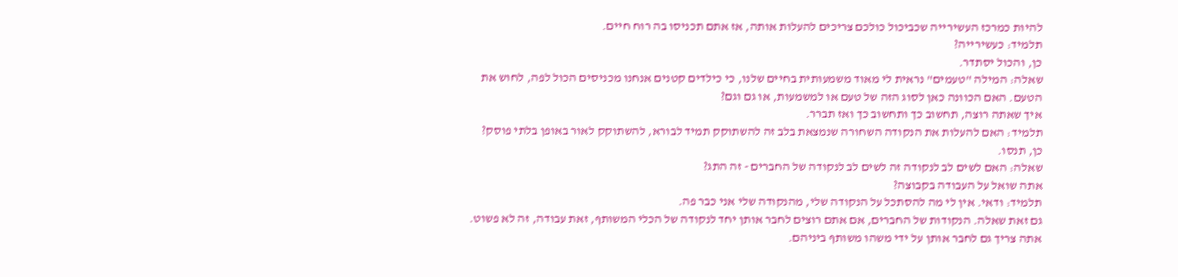להיות כמרכז העשירייה שכביכול כולכם צריכים להעלות אותה, אז אתם תכניסו בה רוח חיים.
תלמיד: כעשירייה?
כן, והכול יסתדר.
שאלה: המילה "טעמים" נראית לי מאוד משמעותית בחיים שלנו, כי כילדים קטנים אנחנו מכניסים הכול לפה, לחוש את הטעם. האם הכוונה כאן לסוג הזה של טעם או למשמעות, או גם וגם?
איך שאתה רוצה, תחשוב כך ותחשוב כך ואז תברר.
תלמיד: האם להעלות את הנקודה השחורה שנמצאת בלב זה להשתוקק תמיד לבורא, להשתוקק לאור באופן בלתי פוסק?
כן, תנסו.
שאלה: האם לשים לב לנקודה זה לשים לב לנקודה של החברים - זה התג?
אתה שואל על העבודה בקבוצה?
תלמיד: ודאי. אין לי מה להסתכל על הנקודה שלי, מהנקודה שלי אני כבר פה.
גם זאת שאלה. הנקודות של החברים, אם אתם רוצים לחבר אותן יחד לנקודה של הכלי המשותף, זאת עבודה, זה לא פשוט. אתה צריך גם לחבר אותן על ידי משהו משותף ביניהם.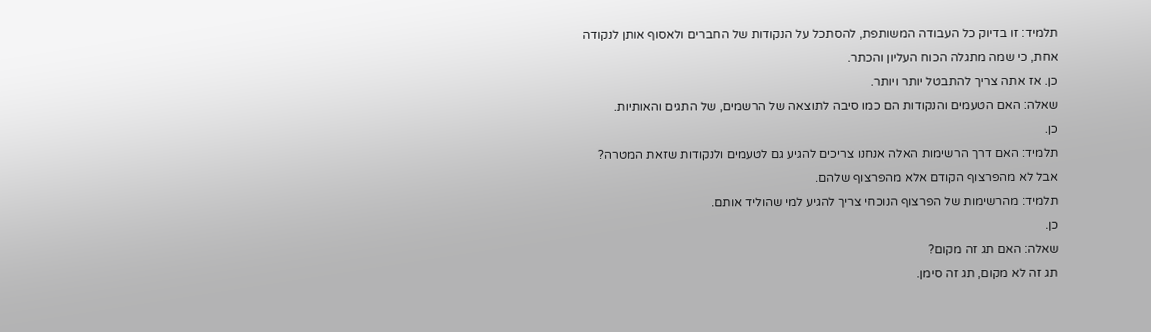תלמיד: זו בדיוק כל העבודה המשותפת, להסתכל על הנקודות של החברים ולאסוף אותן לנקודה אחת, כי שמה מתגלה הכוח העליון והכתר.
כן. אז אתה צריך להתבטל יותר ויותר.
שאלה: האם הטעמים והנקודות הם כמו סיבה לתוצאה של הרשמים, של התגים והאותיות.
כן.
תלמיד: האם דרך הרשימות האלה אנחנו צריכים להגיע גם לטעמים ולנקודות שזאת המטרה?
אבל לא מהפרצוף הקודם אלא מהפרצוף שלהם.
תלמיד: מהרשימות של הפרצוף הנוכחי צריך להגיע למי שהוליד אותם.
כן.
שאלה: האם תג זה מקום?
תג זה לא מקום, תג זה סימן.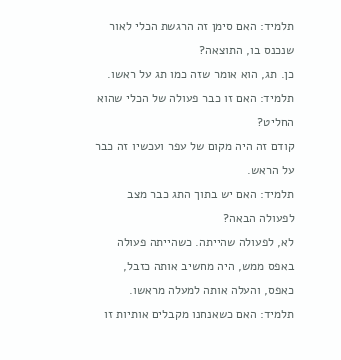תלמיד: האם סימן זה הרגשת הכלי לאור שנכנס בו, התוצאה?
כן. תג, הוא אומר שזה כמו תג על ראשו.
תלמיד: האם זו כבר פעולה של הכלי שהוא החליט?
קודם זה היה מקום של עפר ועכשיו זה כבר על הראש.
תלמיד: האם יש בתוך התג כבר מצב לפעולה הבאה?
לא, לפעולה שהייתה. כשהייתה פעולה באפס ממש, היה מחשיב אותה כזבל, כאפס, והעלה אותה למעלה מראשו.
תלמיד: האם כשאנחנו מקבלים אותיות זו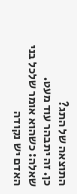התוצאה של התג?
כן. זה יתבהר עוד מעט.
שאלה: כשהוא אומר שלכל בני האדם יש נקודה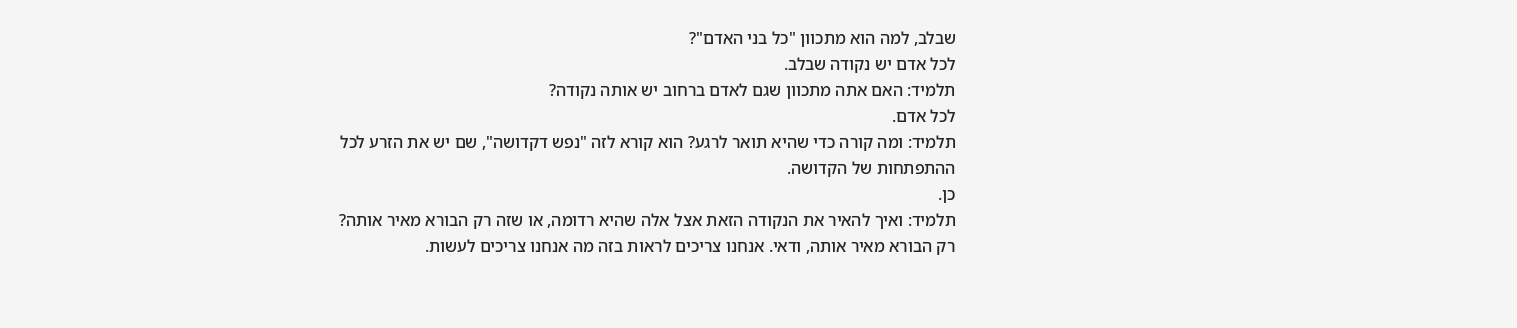שבלב, למה הוא מתכוון "כל בני האדם"?
לכל אדם יש נקודה שבלב.
תלמיד: האם אתה מתכוון שגם לאדם ברחוב יש אותה נקודה?
לכל אדם.
תלמיד: ומה קורה כדי שהיא תואר לרגע? הוא קורא לזה "נפש דקדושה", שם יש את הזרע לכל ההתפתחות של הקדושה.
כן.
תלמיד: ואיך להאיר את הנקודה הזאת אצל אלה שהיא רדומה, או שזה רק הבורא מאיר אותה?
רק הבורא מאיר אותה, ודאי. אנחנו צריכים לראות בזה מה אנחנו צריכים לעשות.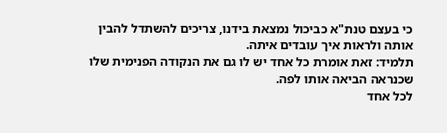כי בעצם טנת"א כביכול נמצאת בידנו, צריכים להשתדל להבין אותה ולראות איך עובדים איתה.
תלמיד: זאת אומרת כל אחד יש לו גם את הנקודה הפנימית שלו שכנראה הביאה אותו לפה.
לכל אחד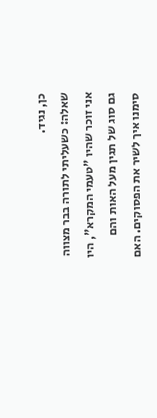כן, נגיד.
שאלה: כשעליתי לתורה בבר מצווה אני זוכר שהיו "טעמי המקרא", היו גם סוג של תגין מעל האות והם סימנו איך לשיר את הפסוקים. האם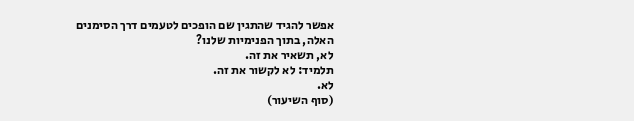אפשר להגיד שהתגין שם הופכים לטעמים דרך הסימנים האלה, בתוך הפנימיות שלנו?
לא, תשאיר את זה.
תלמיד: לא לקשור את זה.
לא.
(סוף השיעור)